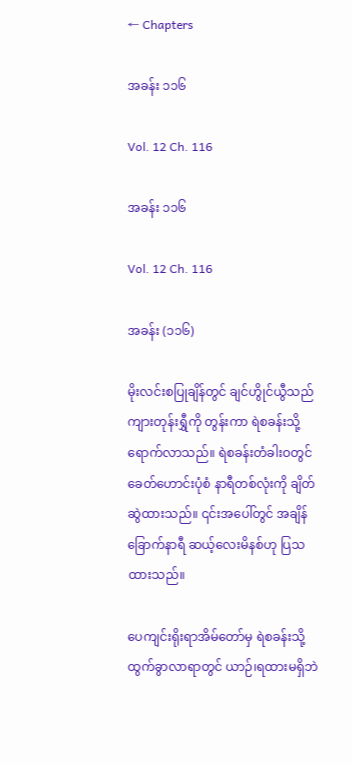← Chapters

အခန်း ၁၁၆

Vol. 12 Ch. 116

အခန်း ၁၁၆

Vol. 12 Ch. 116

အခန်း (၁၁၆)

မိုးလင်းစပြုချိန်တွင် ချင်ဟွိုင်ယွီသည် ကျားတုန်းရွှီကို တွန်းကာ ရဲစခန်းသို့ ရောက်လာသည်။ ရဲစခန်းတံခါးဝတွင် ခေတ်ဟောင်းပုံစံ နာရီတစ်လုံးကို ချိတ်ဆွဲထားသည်။ ၎င်းအပေါ်တွင် အချိန် ခြောက်နာရီ ဆယ့်လေးမိနစ်ဟု ပြသထားသည်။

ပေကျင်းရိုးရာအိမ်တော်မှ ရဲစခန်းသို့ ထွက်ခွာလာရာတွင် ယာဉ်၊ရထားမရှိဘဲ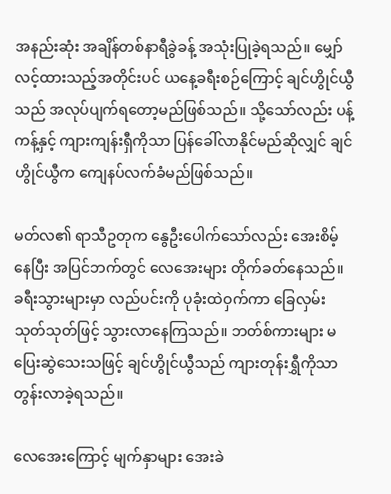အနည်းဆုံး အချိန်တစ်နာရီခွဲခန့် အသုံးပြုခဲ့ရသည်။ မျှော်လင့်ထားသည့်အတိုင်းပင် ယနေ့ခရီးစဉ်ကြောင့် ချင်ဟွိုင်ယွီသည် အလုပ်ပျက်ရတော့မည်ဖြစ်သည်။ သို့သော်လည်း ပန့်ကန့်နှင့် ကျားကျန်းရှီကိုသာ ပြန်ခေါ်လာနိုင်မည်ဆိုလျှင် ချင်ဟွိုင်ယွီက ကျေနပ်လက်ခံမည်ဖြစ်သည်။

မတ်လ၏ ရာသီဥတုက နွေဦးပေါက်သော်လည်း အေးစိမ့်နေပြီး အပြင်ဘက်တွင် လေအေးများ တိုက်ခတ်နေသည်။ ခရီးသွားများမှာ လည်ပင်းကို ပုခုံးထဲဝှက်ကာ ခြေလှမ်းသုတ်သုတ်ဖြင့် သွားလာနေကြသည်။ ဘတ်စ်ကားများ မပြေးဆွဲသေးသဖြင့် ချင်ဟွိုင်ယွီသည် ကျားတုန်းရွှီကိုသာ တွန်းလာခဲ့ရသည်။

လေအေးကြောင့် မျက်နှာများ အေးခဲ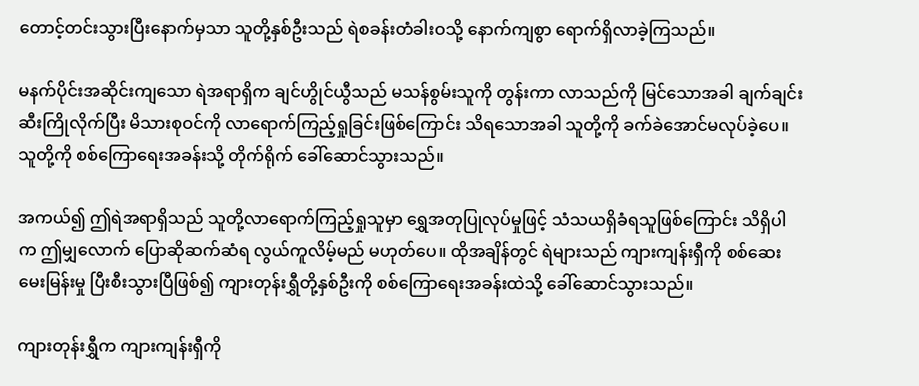တောင့်တင်းသွားပြီးနောက်မှသာ သူတို့နှစ်ဦးသည် ရဲစခန်းတံခါးဝသို့ နောက်ကျစွာ ရောက်ရှိလာခဲ့ကြသည်။

မနက်ပိုင်းအဆိုင်းကျသော ရဲအရာရှိက ချင်ဟွိုင်ယွီသည် မသန်စွမ်းသူကို တွန်းကာ လာသည်ကို မြင်သောအခါ ချက်ချင်း ဆီးကြိုလိုက်ပြီး မိသားစုဝင်ကို လာရောက်ကြည့်ရှုခြင်းဖြစ်ကြောင်း သိရသောအခါ သူတို့ကို ခက်ခဲအောင်မလုပ်ခဲ့ပေ။ သူတို့ကို စစ်ကြောရေးအခန်းသို့ တိုက်ရိုက် ခေါ်ဆောင်သွားသည်။

အကယ်၍ ဤရဲအရာရှိသည် သူတို့လာရောက်ကြည့်ရှုသူမှာ ရွှေအတုပြုလုပ်မှုဖြင့် သံသယရှိခံရသူဖြစ်ကြောင်း သိရှိပါက ဤမျှလောက် ပြောဆိုဆက်ဆံရ လွယ်ကူလိမ့်မည် မဟုတ်ပေ။ ထိုအချိန်တွင် ရဲများသည် ကျားကျန်းရှီကို စစ်ဆေးမေးမြန်းမှု ပြီးစီးသွားပြီဖြစ်၍ ကျားတုန်းရွှီတို့နှစ်ဦးကို စစ်ကြောရေးအခန်းထဲသို့ ခေါ်ဆောင်သွားသည်။

ကျားတုန်းရွှီက ကျားကျန်းရှီကို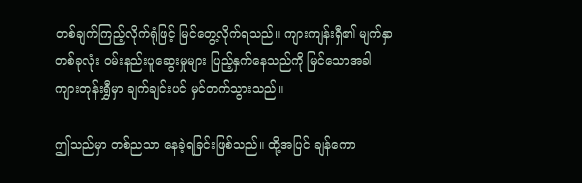တစ်ချက်ကြည့်လိုက်ရုံဖြင့် မြင်တွေ့လိုက်ရသည်။ ကျားကျန်းရှီ၏ မျက်နှာတစ်ခုလုံး ဝမ်းနည်းပူဆွေးမှုများ ပြည့်နှက်နေသည်ကို မြင်သောအခါ ကျားတုန်းရွှီမှာ ချက်ချင်းပင် မှင်တက်သွားသည်။

ဤသည်မှာ တစ်ညသာ နေခဲ့ရခြင်းဖြစ်သည်။ ထို့အပြင် ချန်ကော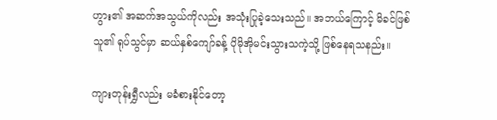ဟွား၏ အဆက်အသွယ်ကိုလည်း အသုံးပြုခဲ့သေးသည်။ အဘယ်ကြောင့် မိခင်ဖြစ်သူ၏ ရုပ်သွင်မှာ ဆယ်နှစ်ကျော်ခန့် ပိုမိုအိုမင်းသွားသကဲ့သို့ ဖြစ်နေရသနည်း။

ကျားတုန်းရွှီလည်း မခံစားနိုင်တော့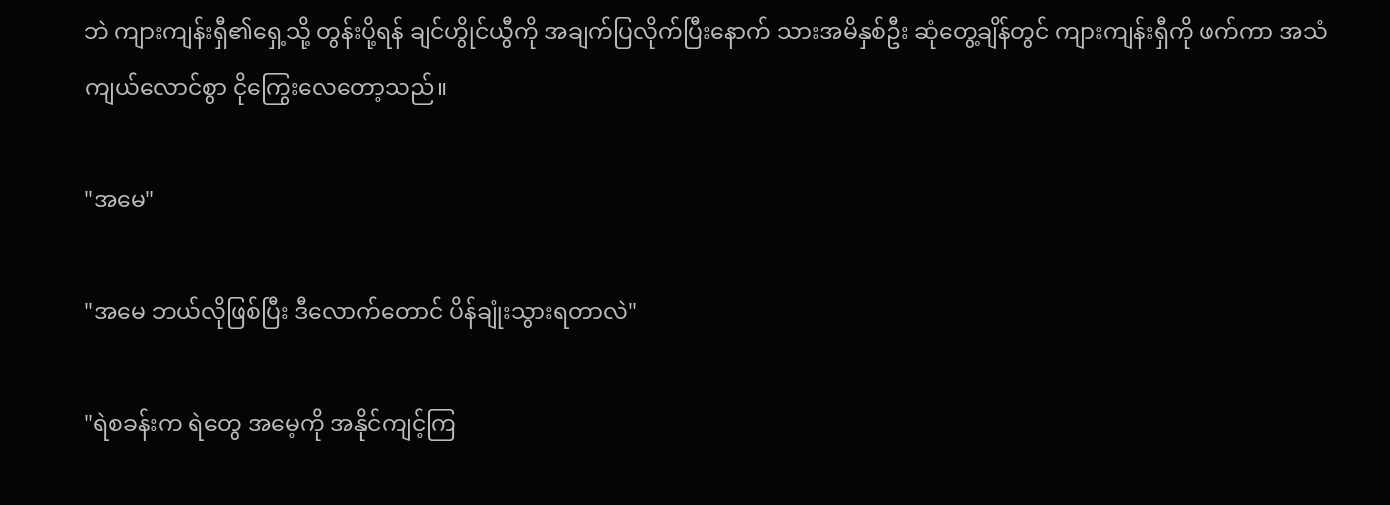ဘဲ ကျားကျန်းရှီ၏ရှေ့သို့ တွန်းပို့ရန် ချင်ဟွိုင်ယွီကို အချက်ပြလိုက်ပြီးနောက် သားအမိနှစ်ဦး ဆုံတွေ့ချိန်တွင် ကျားကျန်းရှီကို ဖက်ကာ အသံကျယ်လောင်စွာ ငိုကြွေးလေတော့သည်။

"အမေ"

"အမေ ဘယ်လိုဖြစ်ပြီး ဒီလောက်တောင် ပိန်ချုံးသွားရတာလဲ"

"ရဲစခန်းက ရဲတွေ အမေ့ကို အနိုင်ကျင့်ကြ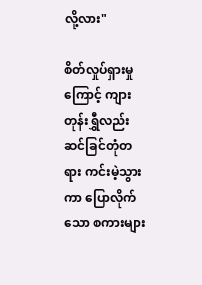လို့လား"

စိတ်လှုပ်ရှားမှုကြောင့် ကျားတုန်းရွှီလည်း ဆင်ခြင်တုံတရား ကင်းမဲ့သွားကာ ပြောလိုက်သော စကားများ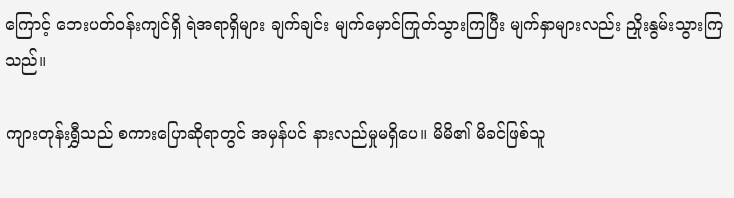ကြောင့် ဘေးပတ်ဝန်းကျင်ရှိ ရဲအရာရှိများ ချက်ချင်း မျက်မှောင်ကြုတ်သွားကြပြီး မျက်နှာများလည်း ညှိုးနွမ်းသွားကြသည်။

ကျားတုန်းရွှီသည် စကားပြောဆိုရာတွင် အမှန်ပင် နားလည်မှုမရှိပေ။ မိမိ၏ မိခင်ဖြစ်သူ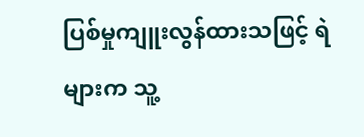ပြစ်မှုကျူးလွန်ထားသဖြင့် ရဲများက သူ့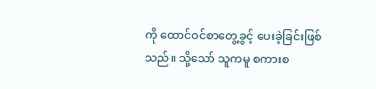ကို ထောင်ဝင်စာတွေ့ခွင့် ပေးခဲ့ခြင်းဖြစ်သည်။ သို့သော် သူကမူ စကားစ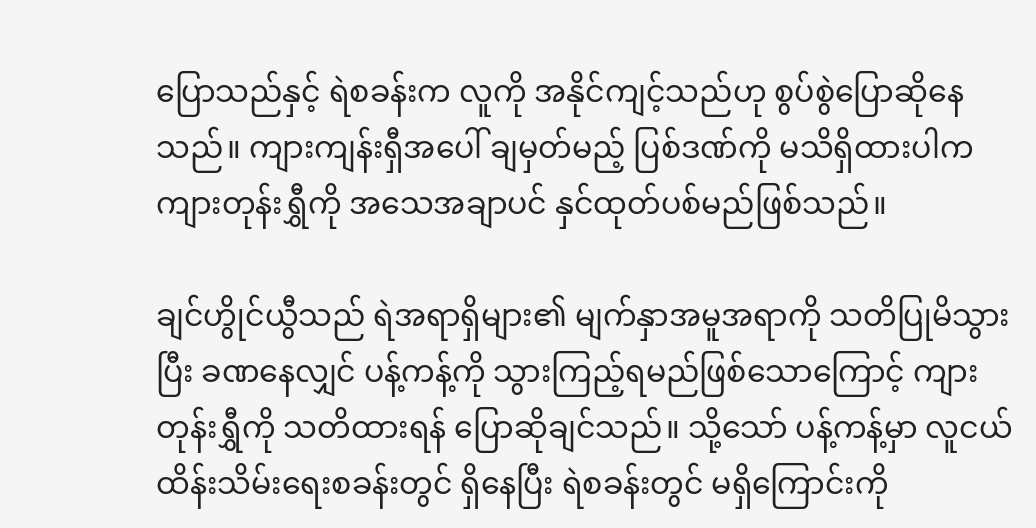ပြောသည်နှင့် ရဲစခန်းက လူကို အနိုင်ကျင့်သည်ဟု စွပ်စွဲပြောဆိုနေသည်။ ကျားကျန်းရှီအပေါ် ချမှတ်မည့် ပြစ်ဒဏ်ကို မသိရှိထားပါက ကျားတုန်းရွှီကို အသေအချာပင် နှင်ထုတ်ပစ်မည်ဖြစ်သည်။

ချင်ဟွိုင်ယွီသည် ရဲအရာရှိများ၏ မျက်နှာအမူအရာကို သတိပြုမိသွားပြီး ခဏနေလျှင် ပန့်ကန့်ကို သွားကြည့်ရမည်ဖြစ်သောကြောင့် ကျားတုန်းရွှီကို သတိထားရန် ပြောဆိုချင်သည်။ သို့သော် ပန့်ကန့်မှာ လူငယ်ထိန်းသိမ်းရေးစခန်းတွင် ရှိနေပြီး ရဲစခန်းတွင် မရှိကြောင်းကို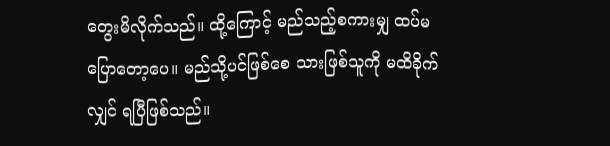တွေးမိလိုက်သည်။ ထို့ကြောင့် မည်သည့်စကားမျှ ထပ်မပြောတော့ပေ။ မည်သို့ပင်ဖြစ်စေ သားဖြစ်သူကို မထိခိုက်လျှင် ရပြီဖြစ်သည်။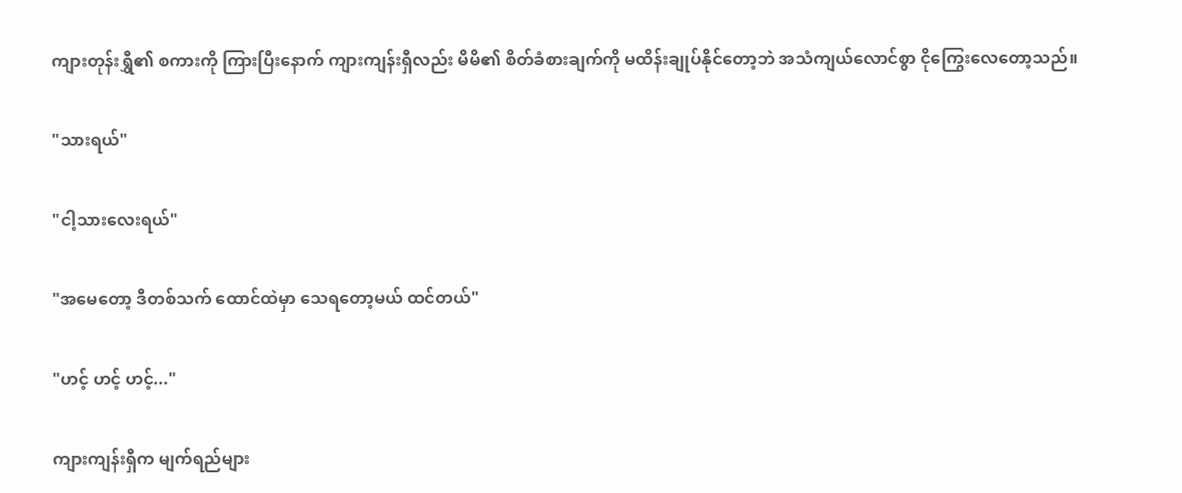ကျားတုန်းရွှီ၏ စကားကို ကြားပြီးနောက် ကျားကျန်းရှီလည်း မိမိ၏ စိတ်ခံစားချက်ကို မထိန်းချုပ်နိုင်တော့ဘဲ အသံကျယ်လောင်စွာ ငိုကြွေးလေတော့သည်။

"သားရယ်"

"ငါ့သားလေးရယ်"

"အမေတော့ ဒီတစ်သက် ထောင်ထဲမှာ သေရတော့မယ် ထင်တယ်"

"ဟင့် ဟင့် ဟင့်..."

ကျားကျန်းရှီက မျက်ရည်များ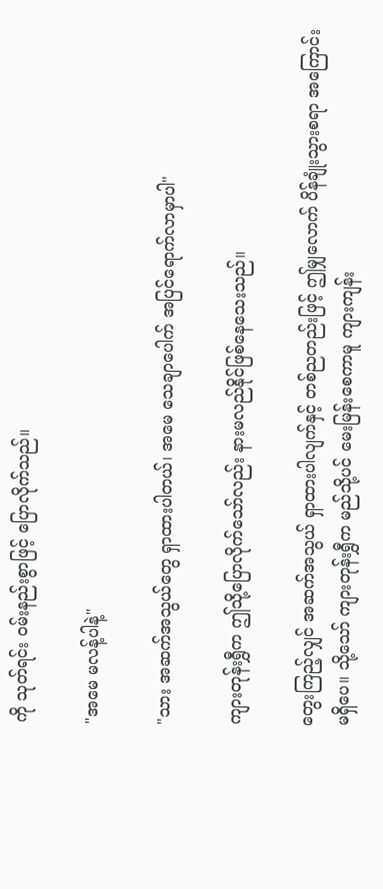ကို သုတ်ရင်း ဝမ်းနည်းစွာဖြင့် ပြောလိုက်သည်။

"အမေ မလန့်ပါနဲ့"

"သား အဆက်အသွယ်တွေ ရှာထားပါတယ်၊ အမေ သေချာပေါက် အပြင်ရောက်လာမှာပါ"

ကျားတုန်းရွှီက ဤသို့ပြောလိုက်သော်လည်း နားမလည်နိုင်ဖြစ်နေသေးသည်။

တွေးကြည့်လျှင် အဆက်အသွယ် ရှာထားပါလျက်နှင့် တစ်ညတည်းဖြင့် ဤမျှလောက် ပိန်ချုံးသွားစရာ အကြောင်းမရှိပေ။ သို့သော် ကျားတုန်းရွှီက မည်သို့ပင် မေးမြန်းစေကာမူ ကျားကျန်း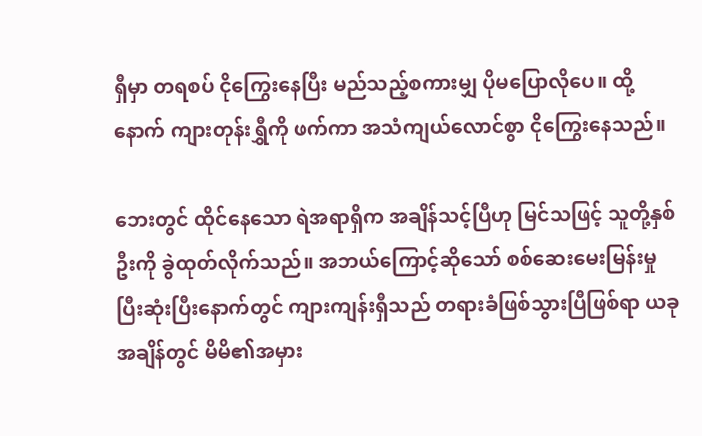ရှီမှာ တရစပ် ငိုကြွေးနေပြီး မည်သည့်စကားမျှ ပိုမပြောလိုပေ။ ထို့နောက် ကျားတုန်းရွှီကို ဖက်ကာ အသံကျယ်လောင်စွာ ငိုကြွေးနေသည်။

ဘေးတွင် ထိုင်နေသော ရဲအရာရှိက အချိန်သင့်ပြီဟု မြင်သဖြင့် သူတို့နှစ်ဦးကို ခွဲထုတ်လိုက်သည်။ အဘယ်ကြောင့်ဆိုသော် စစ်ဆေးမေးမြန်းမှု ပြီးဆုံးပြီးနောက်တွင် ကျားကျန်းရှီသည် တရားခံဖြစ်သွားပြီဖြစ်ရာ ယခုအချိန်တွင် မိမိ၏အမှား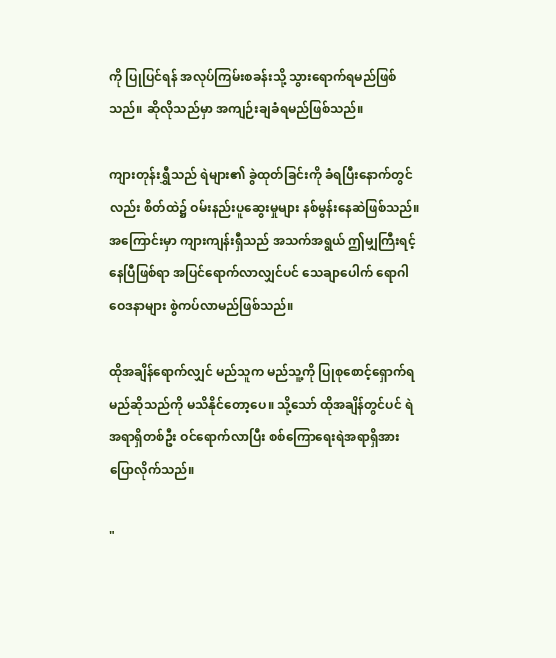ကို ပြုပြင်ရန် အလုပ်ကြမ်းစခန်းသို့ သွားရောက်ရမည်ဖြစ်သည်။ ဆိုလိုသည်မှာ အကျဉ်းချခံရမည်ဖြစ်သည်။

ကျားတုန်းရွှီသည် ရဲများ၏ ခွဲထုတ်ခြင်းကို ခံရပြီးနောက်တွင်လည်း စိတ်ထဲ၌ ဝမ်းနည်းပူဆွေးမှုများ နစ်မွန်းနေဆဲဖြစ်သည်။ အကြောင်းမှာ ကျားကျန်းရှီသည် အသက်အရွယ် ဤမျှကြီးရင့်နေပြီဖြစ်ရာ အပြင်ရောက်လာလျှင်ပင် သေချာပေါက် ရောဂါဝေဒနာများ စွဲကပ်လာမည်ဖြစ်သည်။

ထိုအချိန်ရောက်လျှင် မည်သူက မည်သူ့ကို ပြုစုစောင့်ရှောက်ရမည်ဆိုသည်ကို မသိနိုင်တော့ပေ။ သို့သော် ထိုအချိန်တွင်ပင် ရဲအရာရှိတစ်ဦး ဝင်ရောက်လာပြီး စစ်ကြောရေးရဲအရာရှိအား ပြောလိုက်သည်။

"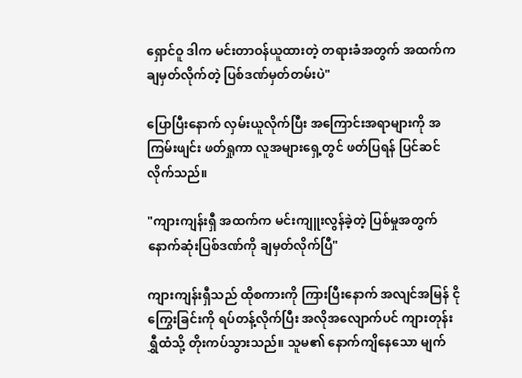ရှောင်ဝူ ဒါက မင်းတာဝန်ယူထားတဲ့ တရားခံအတွက် အထက်က ချမှတ်လိုက်တဲ့ ပြစ်ဒဏ်မှတ်တမ်းပဲ"

ပြောပြီးနောက် လှမ်းယူလိုက်ပြီး အကြောင်းအရာများကို အကြမ်းဖျင်း ဖတ်ရှုကာ လူအများရှေ့တွင် ဖတ်ပြရန် ပြင်ဆင်လိုက်သည်။

"ကျားကျန်းရှီ အထက်က မင်းကျူးလွန်ခဲ့တဲ့ ပြစ်မှုအတွက် နောက်ဆုံးပြစ်ဒဏ်ကို ချမှတ်လိုက်ပြီ"

ကျားကျန်းရှီသည် ထိုစကားကို ကြားပြီးနောက် အလျင်အမြန် ငိုကြွေးခြင်းကို ရပ်တန့်လိုက်ပြီး အလိုအလျောက်ပင် ကျားတုန်းရွှီထံသို့ တိုးကပ်သွားသည်။ သူမ၏ နောက်ကျိနေသော မျက်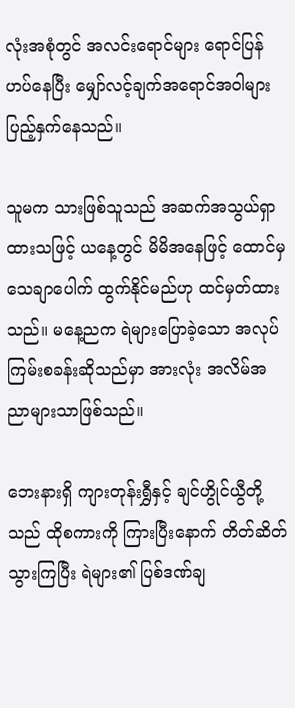လုံးအစုံတွင် အလင်းရောင်များ ရောင်ပြန်ဟပ်နေပြီး မျှော်လင့်ချက်အရောင်အဝါများ ပြည့်နှက်နေသည်။

သူမက သားဖြစ်သူသည် အဆက်အသွယ်ရှာထားသဖြင့် ယနေ့တွင် မိမိအနေဖြင့် ထောင်မှ သေချာပေါက် ထွက်နိုင်မည်ဟု ထင်မှတ်ထားသည်။ မနေ့ညက ရဲများပြောခဲ့သော အလုပ်ကြမ်းစခန်းဆိုသည်မှာ အားလုံး အလိမ်အညာများသာဖြစ်သည်။

ဘေးနားရှိ ကျားတုန်းရွှီနှင့် ချင်ဟွိုင်ယွီတို့သည် ထိုစကားကို ကြားပြီးနောက် တိတ်ဆိတ်သွားကြပြီး ရဲများ၏ ပြစ်ဒဏ်ချ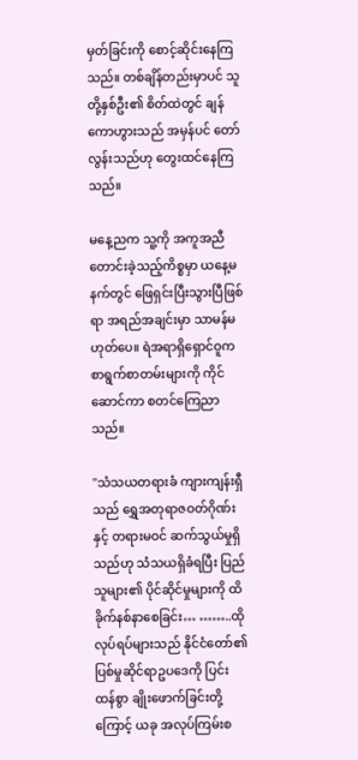မှတ်ခြင်းကို စောင့်ဆိုင်းနေကြသည်။ တစ်ချိန်တည်းမှာပင် သူတို့နှစ်ဦး၏ စိတ်ထဲတွင် ချန်ကောဟွားသည် အမှန်ပင် တော်လွန်းသည်ဟု တွေးထင်နေကြသည်။

မနေ့ညက သူ့ကို အကူအညီတောင်းခဲ့သည့်ကိစ္စမှာ ယနေ့မနက်တွင် ဖြေရှင်းပြီးသွားပြီဖြစ်ရာ အရည်အချင်းမှာ သာမန်မဟုတ်ပေ။ ရဲအရာရှိ‌ရှောင်ဝူက စာရွက်စာတမ်းများကို ကိုင်ဆောင်ကာ စတင်ကြေညာသည်။

"သံသယတရားခံ ကျားကျန်းရှီသည် ရွှေအတုရာဇဝတ်ဂိုဏ်းနှင့် တရားမဝင် ဆက်သွယ်မှုရှိသည်ဟု သံသယရှိခံရပြီး ပြည်သူများ၏ ပိုင်ဆိုင်မှုများကို ထိခိုက်နစ်နာစေခြင်း… ……..ထိုလုပ်ရပ်များသည် နိုင်ငံတော်၏ ပြစ်မှုဆိုင်ရာဥပဒေကို ပြင်းထန်စွာ ချိုးဖောက်ခြင်းတို့ကြောင့် ယခု အလုပ်ကြမ်းစ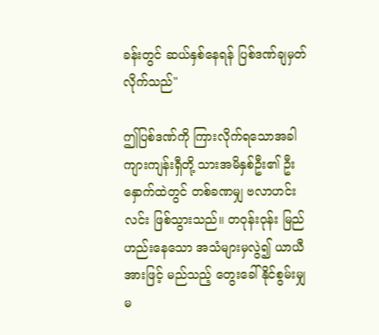ခန်းတွင် ဆယ်နှစ်နေရန် ပြစ်ဒဏ်ချမှတ်လိုက်သည်"

ဤပြစ်ဒဏ်ကို ကြားလိုက်ရသောအခါ ကျားကျန်းရှီတို့ သားအမိနှစ်ဦး၏ ဦးနှောက်ထဲတွင် တစ်ခဏမျှ ဗလာဟင်းလင်း ဖြစ်သွားသည်။ တဝုန်းဝုန်း မြည်ဟည်းနေသော အသံများမှလွဲ၍ ယာယီအားဖြင့် မည်သည့် တွေးခေါ်နိုင်စွမ်းမျှ မ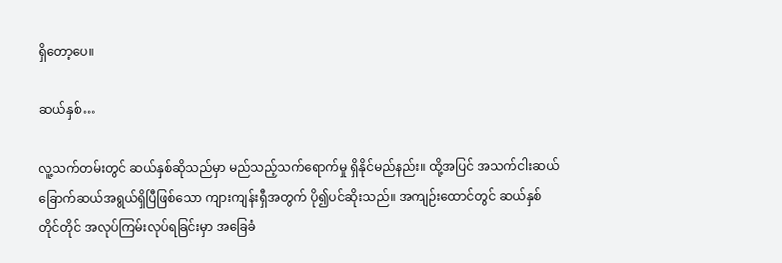ရှိတော့ပေ။

ဆယ်နှစ်…

လူ့သက်တမ်းတွင် ဆယ်နှစ်ဆိုသည်မှာ မည်သည့်သက်ရောက်မှု ရှိနိုင်မည်နည်း။ ထို့အပြင် အသက်ငါးဆယ် ခြောက်ဆယ်အရွယ်ရှိပြီဖြစ်သော ကျားကျန်းရှီအတွက် ပို၍ပင်ဆိုးသည်။ အကျဉ်းထောင်တွင် ဆယ်နှစ်တိုင်တိုင် အလုပ်ကြမ်းလုပ်ရခြင်းမှာ အခြေခံ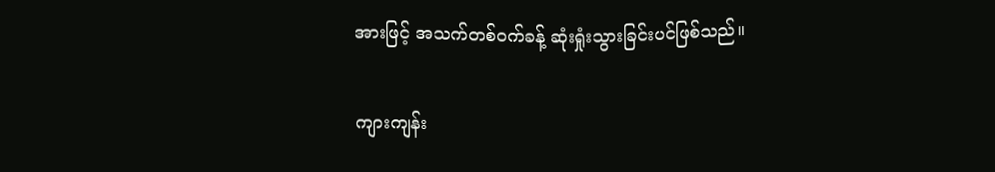အားဖြင့် အသက်တစ်ဝက်ခန့် ဆုံးရှုံးသွားခြင်းပင်ဖြစ်သည်။

ကျားကျန်း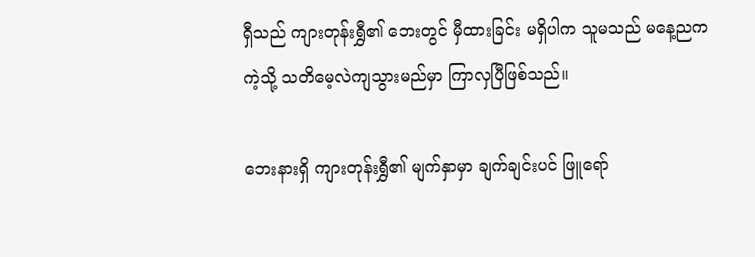ရှီသည် ကျားတုန်းရွှီ၏ ဘေးတွင် မှီထားခြင်း မရှိပါက သူမသည် မနေ့ညကကဲ့သို့ သတိမေ့လဲကျသွားမည်မှာ ကြာလှပြီဖြစ်သည်။

ဘေးနားရှိ ကျားတုန်းရွှီ၏ မျက်နှာမှာ ချက်ချင်းပင် ဖြူရော်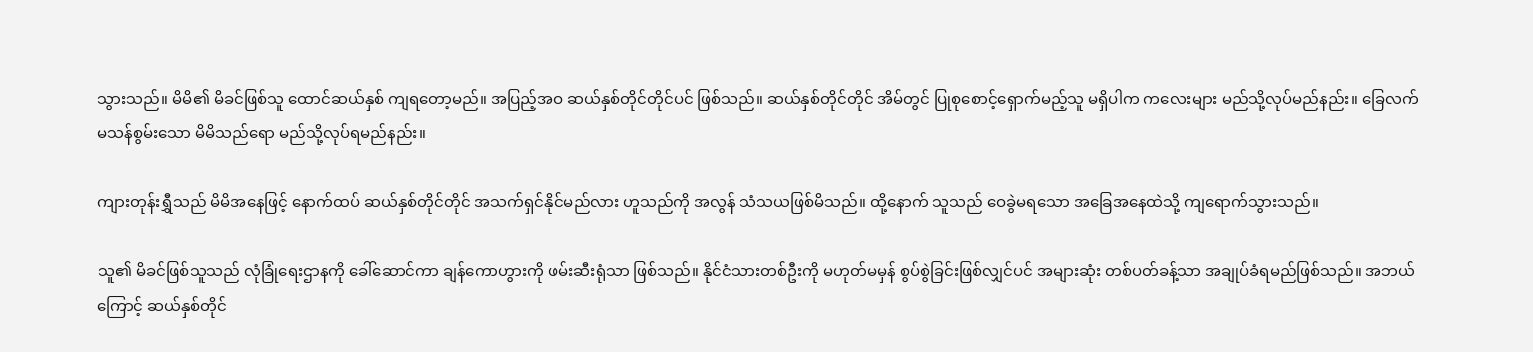သွားသည်။ မိမိ၏ မိခင်ဖြစ်သူ ထောင်ဆယ်နှစ် ကျရတော့မည်။ အပြည့်အဝ ဆယ်နှစ်တိုင်တိုင်ပင် ဖြစ်သည်။ ဆယ်နှစ်တိုင်တိုင် အိမ်တွင် ပြုစုစောင့်ရှောက်မည့်သူ မရှိပါက ကလေးများ မည်သို့လုပ်မည်နည်း။ ခြေလက်မသန်စွမ်းသော မိမိသည်ရော မည်သို့လုပ်ရမည်နည်း။

ကျားတုန်းရွှီသည် မိမိအနေဖြင့် နောက်ထပ် ဆယ်နှစ်တိုင်တိုင် အသက်ရှင်နိုင်မည်လား ဟူသည်ကို အလွန် သံသယဖြစ်မိသည်။ ထို့နောက် သူသည် ဝေခွဲမရသော အခြေအနေထဲသို့ ကျရောက်သွားသည်။

သူ၏ မိခင်ဖြစ်သူသည် လုံခြုံရေးဌာနကို ခေါ်ဆောင်ကာ ချန်ကောဟွားကို ဖမ်းဆီးရုံသာ ဖြစ်သည်။ နိုင်ငံသားတစ်ဦးကို မဟုတ်မမှန် စွပ်စွဲခြင်းဖြစ်လျှင်ပင် အများဆုံး တစ်ပတ်ခန့်သာ အချုပ်ခံရမည်ဖြစ်သည်။ အဘယ်ကြောင့် ဆယ်နှစ်တိုင်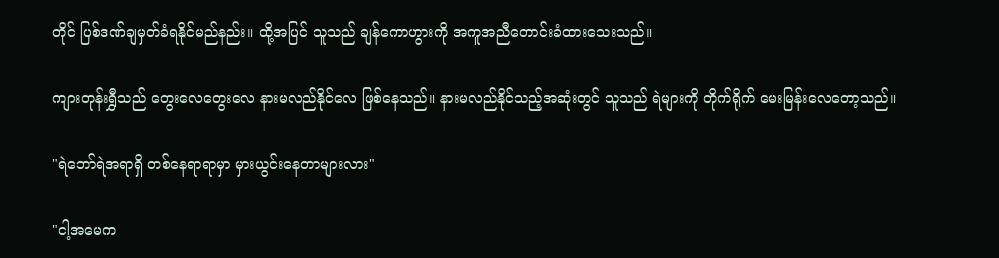တိုင် ပြစ်ဒဏ်ချမှတ်ခံရနိုင်မည်နည်း။ ထို့အပြင် သူသည် ချန်ကောဟွားကို အကူအညီတောင်းခံထားသေးသည်။

ကျားတုန်းရွှီသည် တွေးလေတွေးလေ နားမလည်နိုင်လေ ဖြစ်နေသည်။ နားမလည်နိုင်သည့်အဆုံးတွင် သူသည် ရဲများကို တိုက်ရိုက် မေးမြန်းလေတော့သည်။

"ရဲဘော်ရဲအရာရှိ တစ်နေရာရာမှာ မှားယွင်းနေတာများလား"

"ငါ့အမေက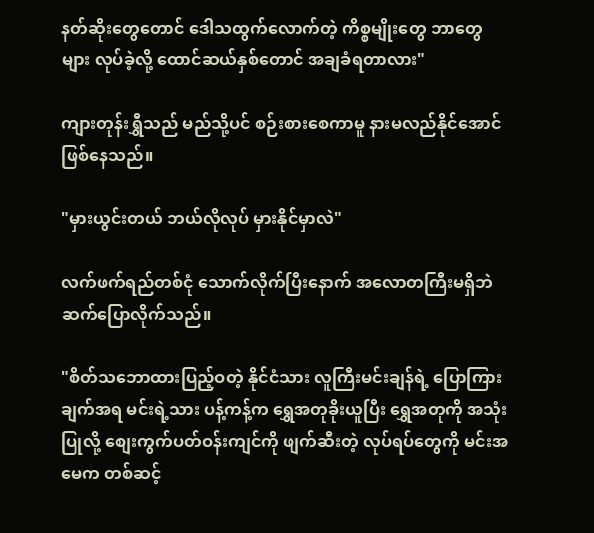နတ်ဆိုးတွေတောင် ဒေါသထွက်လောက်တဲ့ ကိစ္စမျိုးတွေ ဘာတွေများ လုပ်ခဲ့လို့ ထောင်ဆယ်နှစ်တောင် အချခံရတာလား"

ကျားတုန်းရွှီသည် မည်သို့ပင် စဉ်းစားစေကာမူ နားမလည်နိုင်အောင် ဖြစ်နေသည်။

"မှားယွင်းတယ် ဘယ်လိုလုပ် မှားနိုင်မှာလဲ"

လက်ဖက်ရည်တစ်ငုံ သောက်လိုက်ပြီးနောက် အလောတကြီးမရှိဘဲ ဆက်ပြောလိုက်သည်။

"စိတ်သဘောထားပြည့်ဝတဲ့ နိုင်ငံသား လူကြီးမင်းချန်ရဲ့ ပြောကြားချက်အရ မင်းရဲ့သား ပန့်ကန့်က ရွှေအတုခိုးယူပြီး ရွှေအတုကို အသုံးပြုလို့ စျေးကွက်ပတ်ဝန်းကျင်ကို ဖျက်ဆီးတဲ့ လုပ်ရပ်တွေကို မင်းအမေက တစ်ဆင့်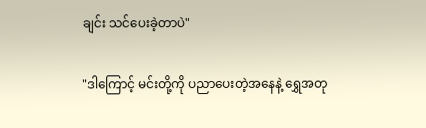ချင်း သင်ပေးခဲ့တာပဲ"

"ဒါကြောင့် မင်းတို့ကို ပညာပေးတဲ့အနေနဲ့ ရွှေအတု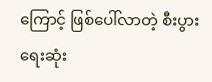ကြောင့် ဖြစ်ပေါ်လာတဲ့ စီးပွားရေးဆုံး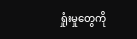ရှုံးမှုတွေကို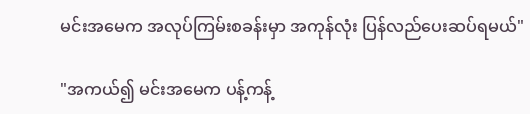မင်းအမေက အလုပ်ကြမ်းစခန်းမှာ အကုန်လုံး ပြန်လည်ပေးဆပ်ရမယ်"

"အကယ်၍ မင်းအမေက ပန့်ကန့်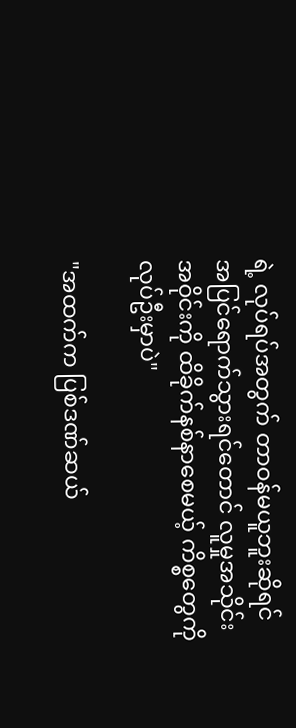ရဲ့ လုပ်ရပ်အတွက် တာဝန်မယူဘူးဆိုရင် အပြင်ရောက်သွားရင်တောင် လူမှုအသိုင်းအဝိုင်းကို ထိခိုက်နစ်နာစေမယ့် ကိစ္စတွေကို လုပ်ဦးမှာပဲ"

"အထက်က ပြစ်ဒဏ်ဆယ်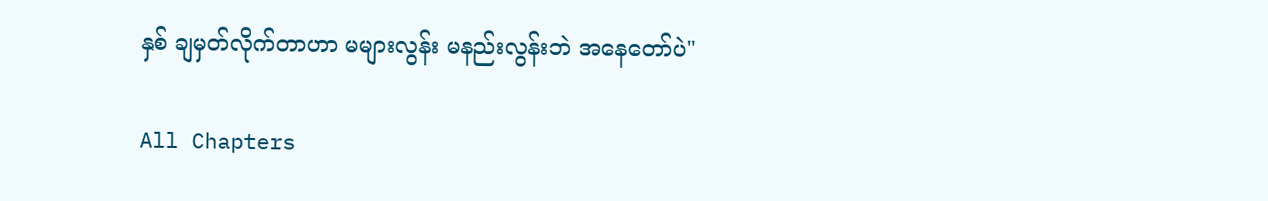နှစ် ချမှတ်လိုက်တာဟာ မများလွန်း မနည်းလွန်းဘဲ အနေတော်ပဲ"

All Chapters